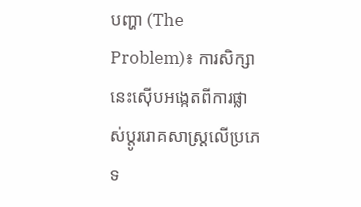បញ្ហា (The Problem)៖ ការសិក្សានេះស៊ើបអង្កេតពីការផ្លាស់ប្តូររោគសាស្ត្រលើប្រភេទ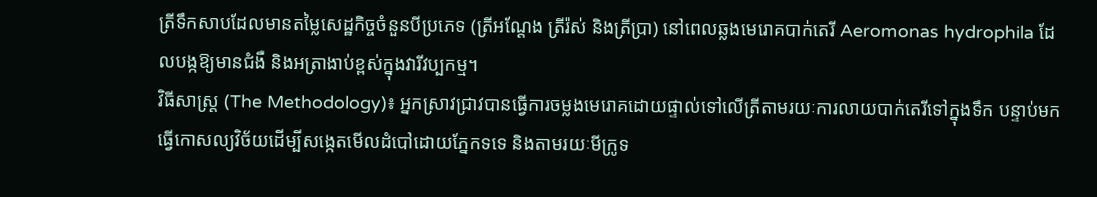ត្រីទឹកសាបដែលមានតម្លៃសេដ្ឋកិច្ចចំនួនបីប្រភេទ (ត្រីអណ្តែង ត្រីរ៉ស់ និងត្រីប្រា) នៅពេលឆ្លងមេរោគបាក់តេរី Aeromonas hydrophila ដែលបង្កឱ្យមានជំងឺ និងអត្រាងាប់ខ្ពស់ក្នុងវារីវប្បកម្ម។
វិធីសាស្ត្រ (The Methodology)៖ អ្នកស្រាវជ្រាវបានធ្វើការចម្លងមេរោគដោយផ្ទាល់ទៅលើត្រីតាមរយៈការលាយបាក់តេរីទៅក្នុងទឹក បន្ទាប់មកធ្វើកោសល្យវិច័យដើម្បីសង្កេតមើលដំបៅដោយភ្នែកទទេ និងតាមរយៈមីក្រូទ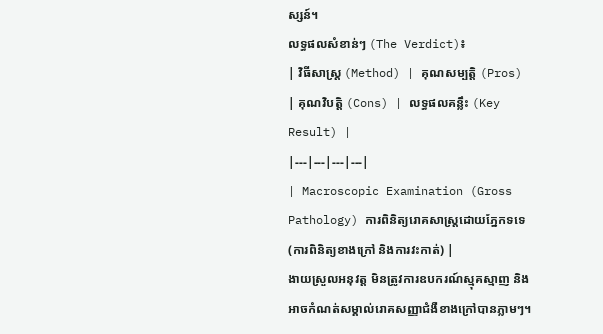ស្សន៍។
លទ្ធផលសំខាន់ៗ (The Verdict)៖
| វិធីសាស្ត្រ (Method) | គុណសម្បត្តិ (Pros) | គុណវិបត្តិ (Cons) | លទ្ធផលគន្លឹះ (Key Result) |
|---|---|---|---|
| Macroscopic Examination (Gross Pathology) ការពិនិត្យរោគសាស្ត្រដោយភ្នែកទទេ (ការពិនិត្យខាងក្រៅ និងការវះកាត់) |
ងាយស្រួលអនុវត្ត មិនត្រូវការឧបករណ៍ស្មុគស្មាញ និងអាចកំណត់សម្គាល់រោគសញ្ញាជំងឺខាងក្រៅបានភ្លាមៗ។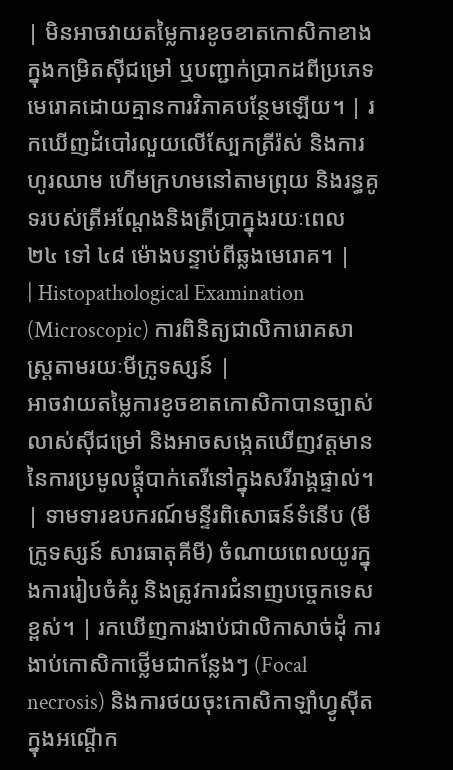| មិនអាចវាយតម្លៃការខូចខាតកោសិកាខាងក្នុងកម្រិតស៊ីជម្រៅ ឬបញ្ជាក់ប្រាកដពីប្រភេទមេរោគដោយគ្មានការវិភាគបន្ថែមឡើយ។ | រកឃើញដំបៅរលួយលើស្បែកត្រីរ៉ស់ និងការហូរឈាម ហើមក្រហមនៅតាមព្រុយ និងរន្ធគូទរបស់ត្រីអណ្តែងនិងត្រីប្រាក្នុងរយៈពេល ២៤ ទៅ ៤៨ ម៉ោងបន្ទាប់ពីឆ្លងមេរោគ។ |
| Histopathological Examination (Microscopic) ការពិនិត្យជាលិការោគសាស្ត្រតាមរយៈមីក្រូទស្សន៍ |
អាចវាយតម្លៃការខូចខាតកោសិកាបានច្បាស់លាស់ស៊ីជម្រៅ និងអាចសង្កេតឃើញវត្តមាននៃការប្រមូលផ្តុំបាក់តេរីនៅក្នុងសរីរាង្គផ្ទាល់។ | ទាមទារឧបករណ៍មន្ទីរពិសោធន៍ទំនើប (មីក្រូទស្សន៍ សារធាតុគីមី) ចំណាយពេលយូរក្នុងការរៀបចំគំរូ និងត្រូវការជំនាញបច្ចេកទេសខ្ពស់។ | រកឃើញការងាប់ជាលិកាសាច់ដុំ ការងាប់កោសិកាថ្លើមជាកន្លែងៗ (Focal necrosis) និងការថយចុះកោសិកាឡាំហ្វូស៊ីតក្នុងអណ្តើក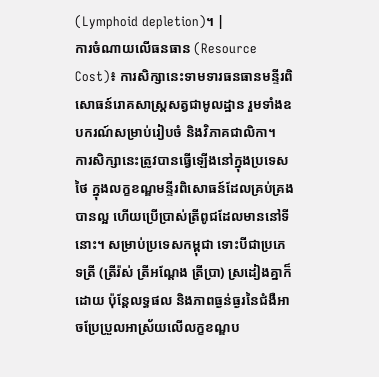(Lymphoid depletion)។ |
ការចំណាយលើធនធាន (Resource Cost)៖ ការសិក្សានេះទាមទារធនធានមន្ទីរពិសោធន៍រោគសាស្ត្រសត្វជាមូលដ្ឋាន រួមទាំងឧបករណ៍សម្រាប់រៀបចំ និងវិភាគជាលិកា។
ការសិក្សានេះត្រូវបានធ្វើឡើងនៅក្នុងប្រទេសថៃ ក្នុងលក្ខខណ្ឌមន្ទីរពិសោធន៍ដែលគ្រប់គ្រងបានល្អ ហើយប្រើប្រាស់ត្រីពូជដែលមាននៅទីនោះ។ សម្រាប់ប្រទេសកម្ពុជា ទោះបីជាប្រភេទត្រី (ត្រីរ៉ស់ ត្រីអណ្តែង ត្រីប្រា) ស្រដៀងគ្នាក៏ដោយ ប៉ុន្តែលទ្ធផល និងភាពធ្ងន់ធ្ងរនៃជំងឺអាចប្រែប្រួលអាស្រ័យលើលក្ខខណ្ឌប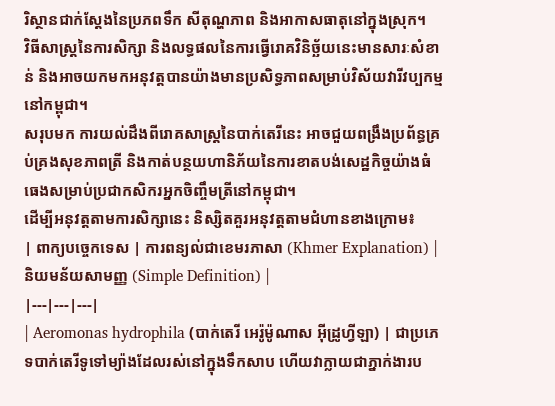រិស្ថានជាក់ស្តែងនៃប្រភពទឹក សីតុណ្ហភាព និងអាកាសធាតុនៅក្នុងស្រុក។
វិធីសាស្ត្រនៃការសិក្សា និងលទ្ធផលនៃការធ្វើរោគវិនិច្ឆ័យនេះមានសារៈសំខាន់ និងអាចយកមកអនុវត្តបានយ៉ាងមានប្រសិទ្ធភាពសម្រាប់វិស័យវារីវប្បកម្មនៅកម្ពុជា។
សរុបមក ការយល់ដឹងពីរោគសាស្ត្រនៃបាក់តេរីនេះ អាចជួយពង្រឹងប្រព័ន្ធគ្រប់គ្រងសុខភាពត្រី និងកាត់បន្ថយហានិភ័យនៃការខាតបង់សេដ្ឋកិច្ចយ៉ាងធំធេងសម្រាប់ប្រជាកសិករអ្នកចិញ្ចឹមត្រីនៅកម្ពុជា។
ដើម្បីអនុវត្តតាមការសិក្សានេះ និស្សិតគួរអនុវត្តតាមជំហានខាងក្រោម៖
| ពាក្យបច្ចេកទេស | ការពន្យល់ជាខេមរភាសា (Khmer Explanation) | និយមន័យសាមញ្ញ (Simple Definition) |
|---|---|---|
| Aeromonas hydrophila (បាក់តេរី អេរ៉ូម៉ូណាស អ៊ីដ្រូហ្វីឡា) | ជាប្រភេទបាក់តេរីទូទៅម្យ៉ាងដែលរស់នៅក្នុងទឹកសាប ហើយវាក្លាយជាភ្នាក់ងារប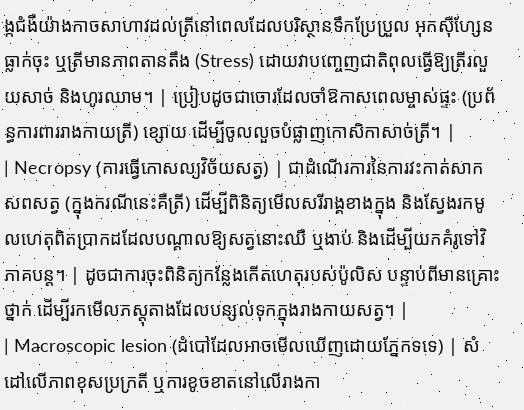ង្កជំងឺយ៉ាងកាចសាហាវដល់ត្រីនៅពេលដែលបរិស្ថានទឹកប្រែប្រួល អុកស៊ីហ្សែនធ្លាក់ចុះ ឬត្រីមានភាពតានតឹង (Stress) ដោយវាបញ្ចេញជាតិពុលធ្វើឱ្យត្រីរលួយសាច់ និងហូរឈាម។ | ប្រៀបដូចជាចោរដែលចាំឱកាសពេលម្ចាស់ផ្ទះ (ប្រព័ន្ធការពាររាងកាយត្រី) ខ្សោយ ដើម្បីចូលលួចបំផ្លាញកោសិកាសាច់ត្រី។ |
| Necropsy (ការធ្វើកោសល្យវិច័យសត្វ) | ជាដំណើរការនៃការវះកាត់សាកសពសត្វ (ក្នុងករណីនេះគឺត្រី) ដើម្បីពិនិត្យមើលសរីរាង្គខាងក្នុង និងស្វែងរកមូលហេតុពិតប្រាកដដែលបណ្តាលឱ្យសត្វនោះឈឺ ឬងាប់ និងដើម្បីយកគំរូទៅវិភាគបន្ត។ | ដូចជាការចុះពិនិត្យកន្លែងកើតហេតុរបស់ប៉ូលិស បន្ទាប់ពីមានគ្រោះថ្នាក់ ដើម្បីរកមើលភស្តុតាងដែលបន្សល់ទុកក្នុងរាងកាយសត្វ។ |
| Macroscopic lesion (ដំបៅដែលអាចមើលឃើញដោយភ្នែកទទេ) | សំដៅលើភាពខុសប្រក្រតី ឬការខូចខាតនៅលើរាងកា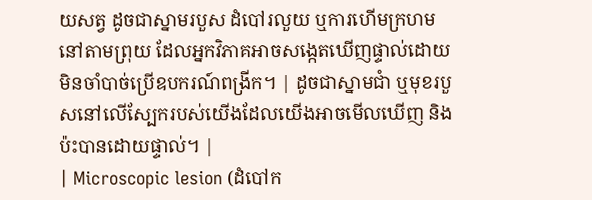យសត្វ ដូចជាស្នាមរបួស ដំបៅរលួយ ឬការហើមក្រហមនៅតាមព្រុយ ដែលអ្នកវិភាគអាចសង្កេតឃើញផ្ទាល់ដោយមិនចាំបាច់ប្រើឧបករណ៍ពង្រីក។ | ដូចជាស្នាមជាំ ឬមុខរបួសនៅលើស្បែករបស់យើងដែលយើងអាចមើលឃើញ និងប៉ះបានដោយផ្ទាល់។ |
| Microscopic lesion (ដំបៅក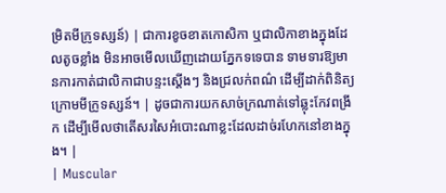ម្រិតមីក្រូទស្សន៍) | ជាការខូចខាតកោសិកា ឬជាលិកាខាងក្នុងដែលតូចខ្លាំង មិនអាចមើលឃើញដោយភ្នែកទទេបាន ទាមទារឱ្យមានការកាត់ជាលិកាជាបន្ទះស្តើងៗ និងជ្រលក់ពណ៌ ដើម្បីដាក់ពិនិត្យក្រោមមីក្រូទស្សន៍។ | ដូចជាការយកសាច់ក្រណាត់ទៅឆ្លុះកែវពង្រីក ដើម្បីមើលថាតើសរសៃអំបោះណាខ្លះដែលដាច់រហែកនៅខាងក្នុង។ |
| Muscular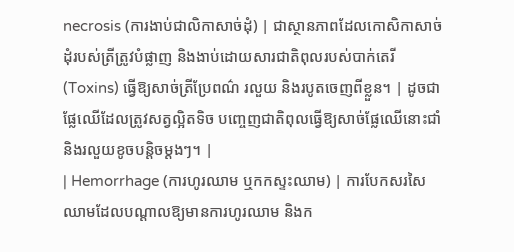necrosis (ការងាប់ជាលិកាសាច់ដុំ) | ជាស្ថានភាពដែលកោសិកាសាច់ដុំរបស់ត្រីត្រូវបំផ្លាញ និងងាប់ដោយសារជាតិពុលរបស់បាក់តេរី (Toxins) ធ្វើឱ្យសាច់ត្រីប្រែពណ៌ រលួយ និងរបូតចេញពីខ្លួន។ | ដូចជាផ្លែឈើដែលត្រូវសត្វល្អិតទិច បញ្ចេញជាតិពុលធ្វើឱ្យសាច់ផ្លែឈើនោះជាំ និងរលួយខូចបន្តិចម្តងៗ។ |
| Hemorrhage (ការហូរឈាម ឬកកស្ទះឈាម) | ការបែកសរសៃឈាមដែលបណ្តាលឱ្យមានការហូរឈាម និងក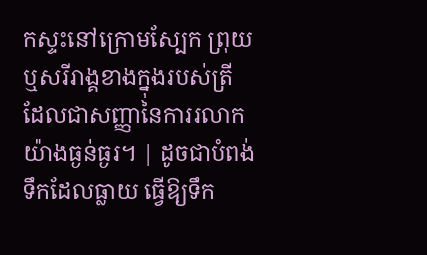កស្ទះនៅក្រោមស្បែក ព្រុយ ឬសរីរាង្គខាងក្នុងរបស់ត្រី ដែលជាសញ្ញានៃការរលាកយ៉ាងធ្ងន់ធ្ងរ។ | ដូចជាបំពង់ទឹកដែលធ្លាយ ធ្វើឱ្យទឹក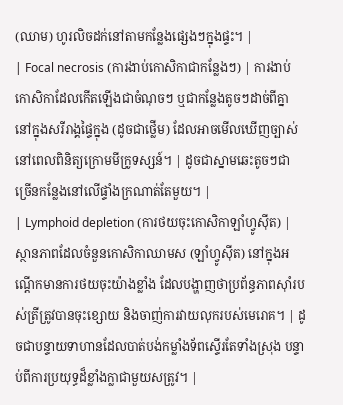(ឈាម) ហូរលិចដក់នៅតាមកន្លែងផ្សេងៗក្នុងផ្ទះ។ |
| Focal necrosis (ការងាប់កោសិកាជាកន្លែងៗ) | ការងាប់កោសិកាដែលកើតឡើងជាចំណុចៗ ឬជាកន្លែងតូចៗដាច់ពីគ្នានៅក្នុងសរីរាង្គផ្ទៃក្នុង (ដូចជាថ្លើម) ដែលអាចមើលឃើញច្បាស់នៅពេលពិនិត្យក្រោមមីក្រូទស្សន៍។ | ដូចជាស្នាមឆេះតូចៗជាច្រើនកន្លែងនៅលើផ្ទាំងក្រណាត់តែមួយ។ |
| Lymphoid depletion (ការថយចុះកោសិកាឡាំហ្វូស៊ីត) | ស្ថានភាពដែលចំនួនកោសិកាឈាមស (ឡាំហ្វូស៊ីត) នៅក្នុងអណ្តើកមានការថយចុះយ៉ាងខ្លាំង ដែលបង្ហាញថាប្រព័ន្ធភាពស៊ាំរបស់ត្រីត្រូវបានចុះខ្សោយ និងចាញ់ការវាយលុករបស់មេរោគ។ | ដូចជាបន្ទាយទាហានដែលបាត់បង់កម្លាំងទ័ពស្ទើរតែទាំងស្រុង បន្ទាប់ពីការប្រយុទ្ធដ៏ខ្លាំងក្លាជាមួយសត្រូវ។ |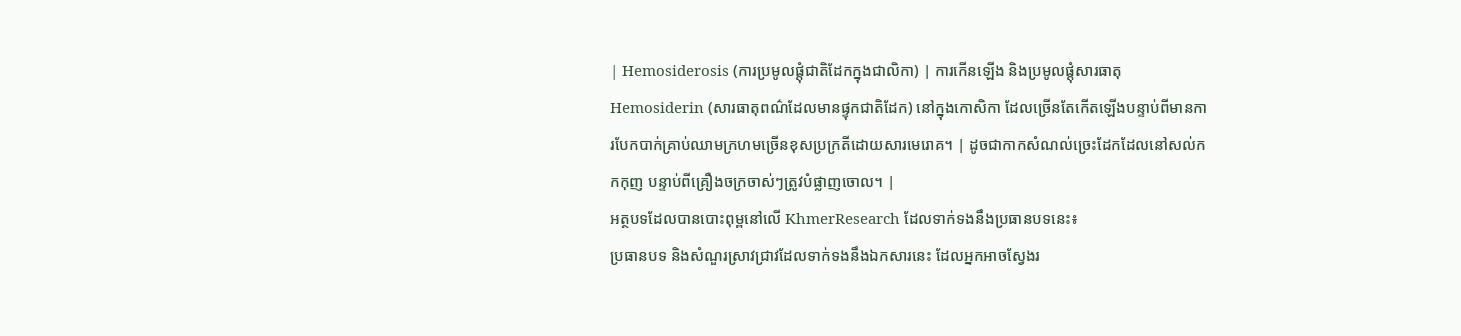| Hemosiderosis (ការប្រមូលផ្តុំជាតិដែកក្នុងជាលិកា) | ការកើនឡើង និងប្រមូលផ្តុំសារធាតុ Hemosiderin (សារធាតុពណ៌ដែលមានផ្ទុកជាតិដែក) នៅក្នុងកោសិកា ដែលច្រើនតែកើតឡើងបន្ទាប់ពីមានការបែកបាក់គ្រាប់ឈាមក្រហមច្រើនខុសប្រក្រតីដោយសារមេរោគ។ | ដូចជាកាកសំណល់ច្រេះដែកដែលនៅសល់កកកុញ បន្ទាប់ពីគ្រឿងចក្រចាស់ៗត្រូវបំផ្លាញចោល។ |
អត្ថបទដែលបានបោះពុម្ពនៅលើ KhmerResearch ដែលទាក់ទងនឹងប្រធានបទនេះ៖
ប្រធានបទ និងសំណួរស្រាវជ្រាវដែលទាក់ទងនឹងឯកសារនេះ ដែលអ្នកអាចស្វែងរ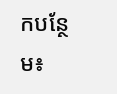កបន្ថែម៖